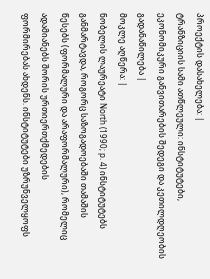პროექტის დასახელება: |
ტრანზიციის სამი ათწლეული: ინსტიტუტები, ეკონომიკური განვითარების შედეგი და კეთილდღეობის გადანაწილება |
მოკლე აღწერა: |
ნობელის ლაურეატი North (1990; p. 4) ინსტიტუტებს განმარტავდა, როგორც საზოგადოებაში თამაშის
წესებს (ფორმალური და არაფორმალური), რომელიც ადამიანებს შორის ურთიერთქმედების
ფორმირებას ახდენს. ინსტიტუტები უზრუნველყოფს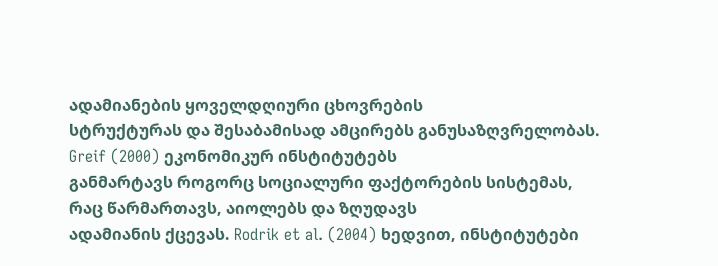ადამიანების ყოველდღიური ცხოვრების
სტრუქტურას და შესაბამისად ამცირებს განუსაზღვრელობას. Greif (2000) ეკონომიკურ ინსტიტუტებს
განმარტავს როგორც სოციალური ფაქტორების სისტემას, რაც წარმართავს, აიოლებს და ზღუდავს
ადამიანის ქცევას. Rodrik et al. (2004) ხედვით, ინსტიტუტები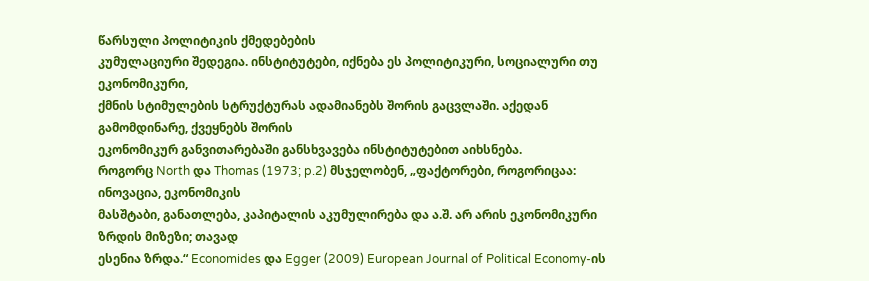წარსული პოლიტიკის ქმედებების
კუმულაციური შედეგია. ინსტიტუტები, იქნება ეს პოლიტიკური, სოციალური თუ ეკონომიკური,
ქმნის სტიმულების სტრუქტურას ადამიანებს შორის გაცვლაში. აქედან გამომდინარე, ქვეყნებს შორის
ეკონომიკურ განვითარებაში განსხვავება ინსტიტუტებით აიხსნება.
როგორც North და Thomas (1973; p.2) მსჯელობენ, „ფაქტორები, როგორიცაა: ინოვაცია, ეკონომიკის
მასშტაბი, განათლება, კაპიტალის აკუმულირება და ა.შ. არ არის ეკონომიკური ზრდის მიზეზი; თავად
ესენია ზრდა.“ Economides და Egger (2009) European Journal of Political Economy-ის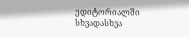ედიტორიალში
სხვადასხვა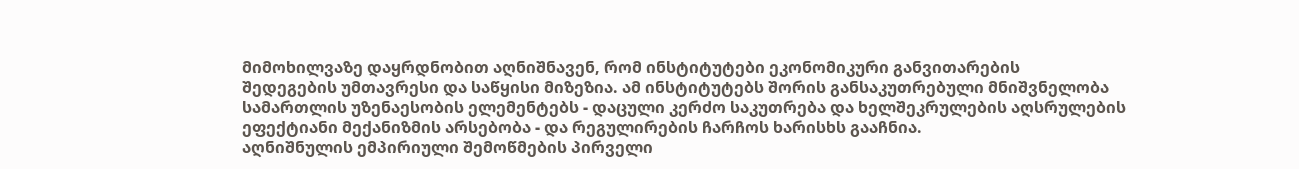მიმოხილვაზე დაყრდნობით აღნიშნავენ, რომ ინსტიტუტები ეკონომიკური განვითარების
შედეგების უმთავრესი და საწყისი მიზეზია. ამ ინსტიტუტებს შორის განსაკუთრებული მნიშვნელობა
სამართლის უზენაესობის ელემენტებს - დაცული კერძო საკუთრება და ხელშეკრულების აღსრულების
ეფექტიანი მექანიზმის არსებობა - და რეგულირების ჩარჩოს ხარისხს გააჩნია.
აღნიშნულის ემპირიული შემოწმების პირველი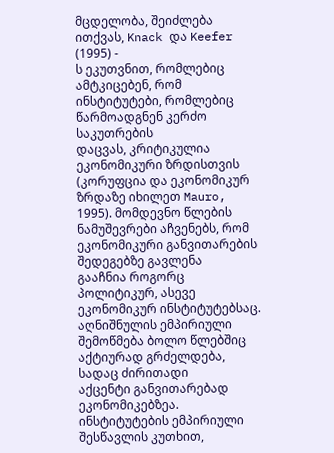მცდელობა, შეიძლება ითქვას, Knack და Keefer (1995) -
ს ეკუთვნით, რომლებიც ამტკიცებენ, რომ ინსტიტუტები, რომლებიც წარმოადგნენ კერძო საკუთრების
დაცვას, კრიტიკულია ეკონომიკური ზრდისთვის (კორუფცია და ეკონომიკურ ზრდაზე იხილეთ Mauro,
1995). მომდევნო წლების ნამუშევრები აჩვენებს, რომ ეკონომიკური განვითარების შედეგებზე გავლენა
გააჩნია როგორც პოლიტიკურ, ასევე ეკონომიკურ ინსტიტუტებსაც.
აღნიშნულის ემპირიული შემოწმება ბოლო წლებშიც აქტიურად გრძელდება, სადაც ძირითადი
აქცენტი განვითარებად ეკონომიკებზეა.
ინსტიტუტების ემპირიული შესწავლის კუთხით,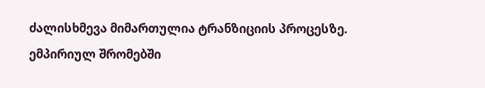ძალისხმევა მიმართულია ტრანზიციის პროცესზე.
ემპირიულ შრომებში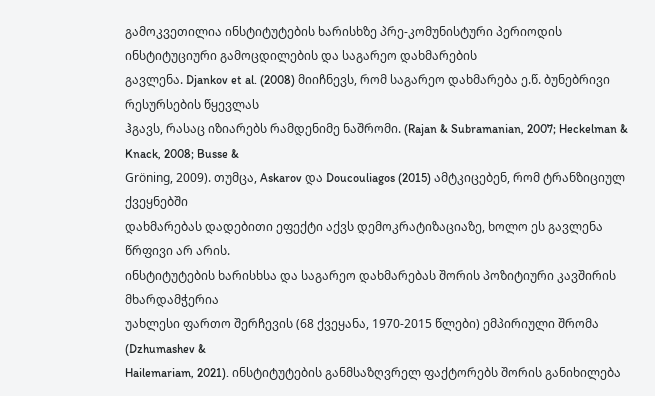გამოკვეთილია ინსტიტუტების ხარისხზე პრე-კომუნისტური პერიოდის
ინსტიტუციური გამოცდილების და საგარეო დახმარების
გავლენა. Djankov et al. (2008) მიიჩნევს, რომ საგარეო დახმარება ე.წ. ბუნებრივი რესურსების წყევლას
ჰგავს, რასაც იზიარებს რამდენიმე ნაშრომი. (Rajan & Subramanian, 2007; Heckelman & Knack, 2008; Busse &
Gröning, 2009). თუმცა, Askarov და Doucouliagos (2015) ამტკიცებენ, რომ ტრანზიციულ ქვეყნებში
დახმარებას დადებითი ეფექტი აქვს დემოკრატიზაციაზე, ხოლო ეს გავლენა წრფივი არ არის.
ინსტიტუტების ხარისხსა და საგარეო დახმარებას შორის პოზიტიური კავშირის მხარდამჭერია
უახლესი ფართო შერჩევის (68 ქვეყანა, 1970-2015 წლები) ემპირიული შრომა (Dzhumashev &
Hailemariam, 2021). ინსტიტუტების განმსაზღვრელ ფაქტორებს შორის განიხილება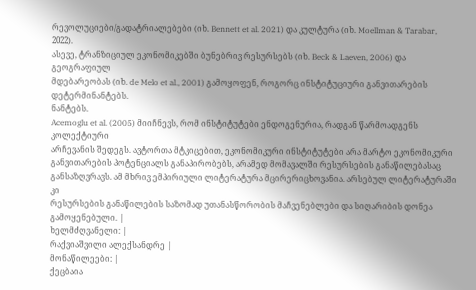რევოლუციები/გადატრიალებები (იხ. Bennett et al. 2021) და კულტურა (იხ. Moellman & Tarabar, 2022).
ასევე, ტრანზიციულ ეკონომიკებში ბუნებრივ რესურსებს (იხ. Beck & Laeven, 2006) და გეოგრაფიულ
მდებარეობას (იხ. de Melo et al., 2001) გამოყოფენ, როგორც ინსტიტუციური განვითარების
დეტერმინანტებს.
ნანტებს.
Acemoglu et al. (2005) მიიჩნევს, რომ ინსტიტუტები ენდოგენურია, რადგან წარმოადგენს კოლექტიური
არჩევანის შედეგს. ავტორთა მტკიცებით, ეკონომიკური ინსტიტუტები არა მარტო ეკონომიკური
განვითარების პოტენციალს განაპირობებს, არამედ მომავალში რესურსების განაწილებასაც
განსაზღვრავს. ამ მხრივ ემპირიული ლიტერატურა მცირერიცხოვანია. არსებულ ლიტერატურაში კი
რესურსების განაწილების საზომად უთანასწორობის მაჩვენებლები და სიღარიბის დონეა
გამოყენებული. |
ხელმძღვანელი: |
რაქვიაშვილი ალექსანდრე |
მონაწილეები: |
ქეცბაია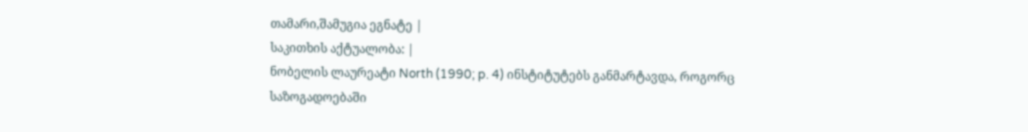თამარი,შამუგია ეგნატე |
საკითხის აქტუალობა: |
ნობელის ლაურეატი North (1990; p. 4) ინსტიტუტებს განმარტავდა, როგორც საზოგადოებაში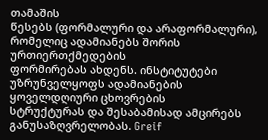თამაშის
წესებს (ფორმალური და არაფორმალური), რომელიც ადამიანებს შორის ურთიერთქმედების
ფორმირებას ახდენს. ინსტიტუტები უზრუნველყოფს ადამიანების ყოველდღიური ცხოვრების
სტრუქტურას და შესაბამისად ამცირებს განუსაზღვრელობას. Greif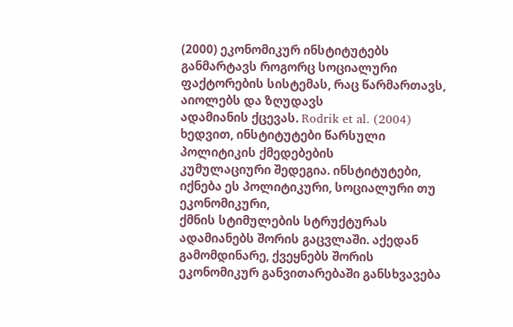(2000) ეკონომიკურ ინსტიტუტებს
განმარტავს როგორც სოციალური ფაქტორების სისტემას, რაც წარმართავს, აიოლებს და ზღუდავს
ადამიანის ქცევას. Rodrik et al. (2004) ხედვით, ინსტიტუტები წარსული პოლიტიკის ქმედებების
კუმულაციური შედეგია. ინსტიტუტები, იქნება ეს პოლიტიკური, სოციალური თუ ეკონომიკური,
ქმნის სტიმულების სტრუქტურას ადამიანებს შორის გაცვლაში. აქედან გამომდინარე, ქვეყნებს შორის
ეკონომიკურ განვითარებაში განსხვავება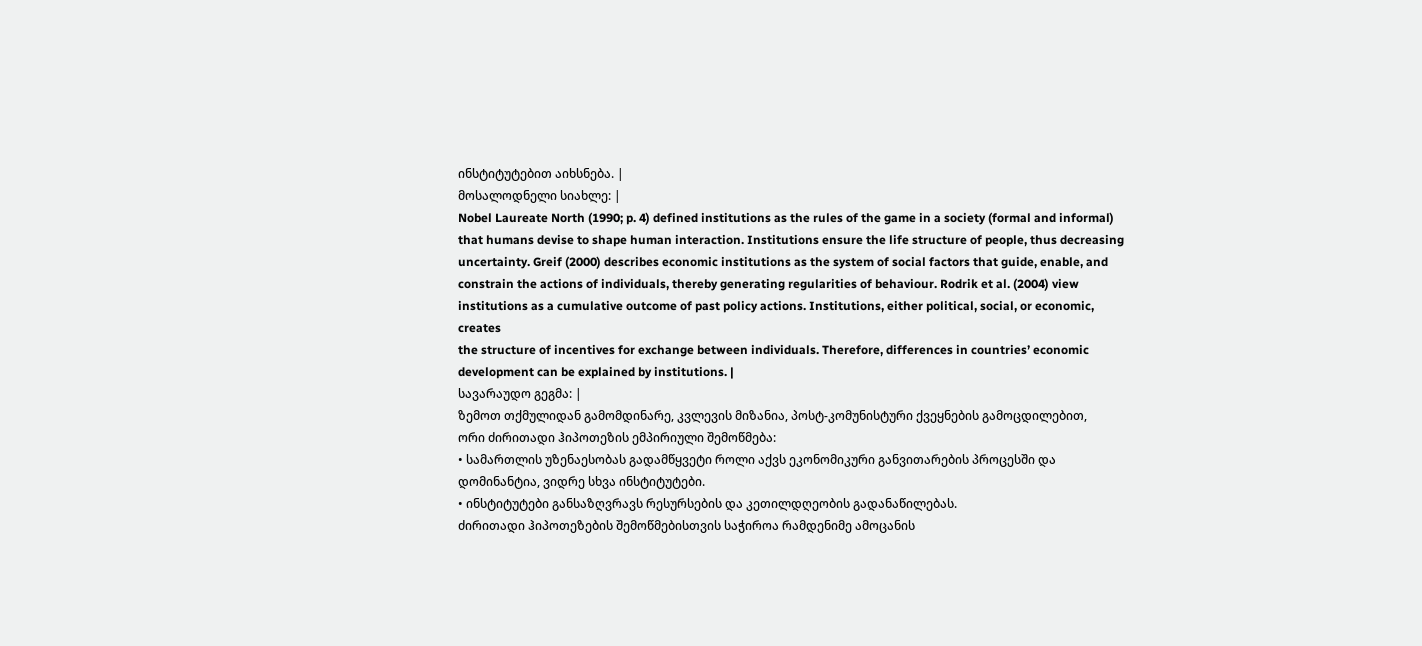ინსტიტუტებით აიხსნება. |
მოსალოდნელი სიახლე: |
Nobel Laureate North (1990; p. 4) defined institutions as the rules of the game in a society (formal and informal)
that humans devise to shape human interaction. Institutions ensure the life structure of people, thus decreasing
uncertainty. Greif (2000) describes economic institutions as the system of social factors that guide, enable, and
constrain the actions of individuals, thereby generating regularities of behaviour. Rodrik et al. (2004) view
institutions as a cumulative outcome of past policy actions. Institutions, either political, social, or economic, creates
the structure of incentives for exchange between individuals. Therefore, differences in countries’ economic
development can be explained by institutions. |
სავარაუდო გეგმა: |
ზემოთ თქმულიდან გამომდინარე, კვლევის მიზანია, პოსტ-კომუნისტური ქვეყნების გამოცდილებით,
ორი ძირითადი ჰიპოთეზის ემპირიული შემოწმება:
• სამართლის უზენაესობას გადამწყვეტი როლი აქვს ეკონომიკური განვითარების პროცესში და
დომინანტია, ვიდრე სხვა ინსტიტუტები.
• ინსტიტუტები განსაზღვრავს რესურსების და კეთილდღეობის გადანაწილებას.
ძირითადი ჰიპოთეზების შემოწმებისთვის საჭიროა რამდენიმე ამოცანის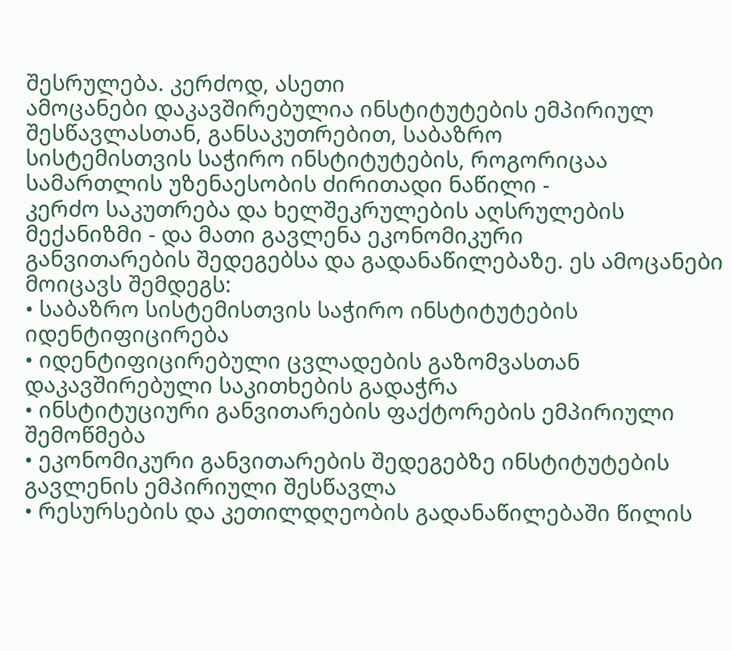შესრულება. კერძოდ, ასეთი
ამოცანები დაკავშირებულია ინსტიტუტების ემპირიულ შესწავლასთან, განსაკუთრებით, საბაზრო
სისტემისთვის საჭირო ინსტიტუტების, როგორიცაა სამართლის უზენაესობის ძირითადი ნაწილი -
კერძო საკუთრება და ხელშეკრულების აღსრულების მექანიზმი - და მათი გავლენა ეკონომიკური
განვითარების შედეგებსა და გადანაწილებაზე. ეს ამოცანები მოიცავს შემდეგს:
• საბაზრო სისტემისთვის საჭირო ინსტიტუტების იდენტიფიცირება
• იდენტიფიცირებული ცვლადების გაზომვასთან დაკავშირებული საკითხების გადაჭრა
• ინსტიტუციური განვითარების ფაქტორების ემპირიული შემოწმება
• ეკონომიკური განვითარების შედეგებზე ინსტიტუტების გავლენის ემპირიული შესწავლა
• რესურსების და კეთილდღეობის გადანაწილებაში წილის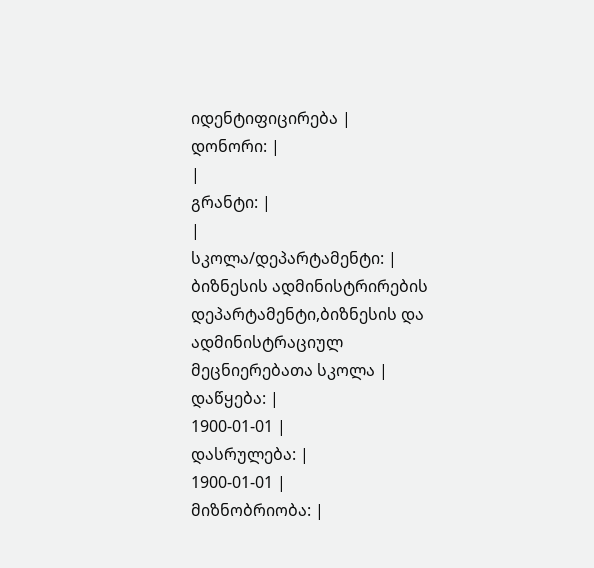იდენტიფიცირება |
დონორი: |
|
გრანტი: |
|
სკოლა/დეპარტამენტი: |
ბიზნესის ადმინისტრირების დეპარტამენტი,ბიზნესის და ადმინისტრაციულ მეცნიერებათა სკოლა |
დაწყება: |
1900-01-01 |
დასრულება: |
1900-01-01 |
მიზნობრიობა: |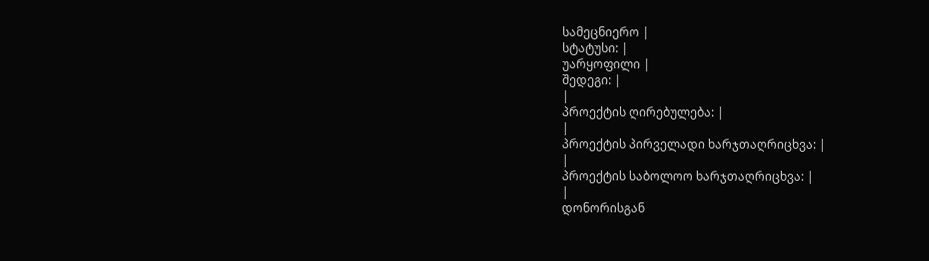სამეცნიერო |
სტატუსი: |
უარყოფილი |
შედეგი: |
|
პროექტის ღირებულება: |
|
პროექტის პირველადი ხარჯთაღრიცხვა: |
|
პროექტის საბოლოო ხარჯთაღრიცხვა: |
|
დონორისგან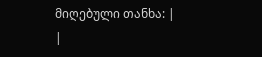მიღებული თანხა: |
|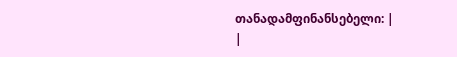თანადამფინანსებელი: |
|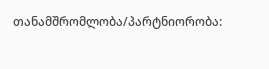თანამშრომლობა/პარტნიორობა: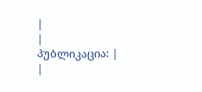|
|
პუბლიკაცია: |
|